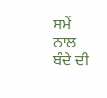ਸਮੇਂ ਨਾਲ ਬੰਦੇ ਦੀ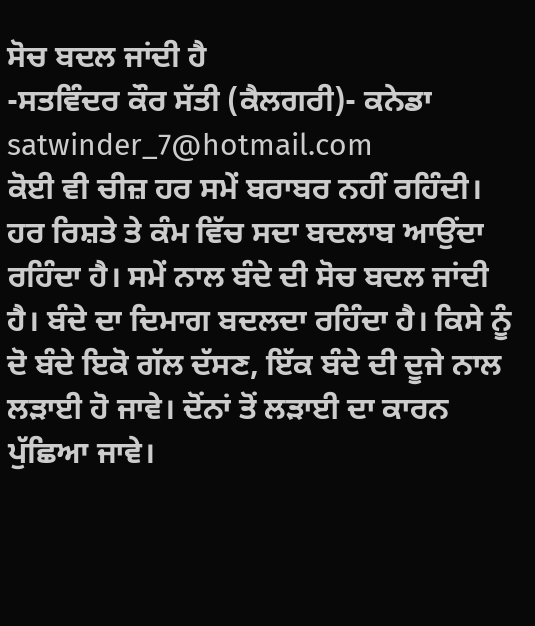ਸੋਚ ਬਦਲ ਜਾਂਦੀ ਹੈ
-ਸਤਵਿੰਦਰ ਕੌਰ ਸੱਤੀ (ਕੈਲਗਰੀ)- ਕਨੇਡਾ
satwinder_7@hotmail.com
ਕੋਈ ਵੀ ਚੀਜ਼ ਹਰ ਸਮੇਂ ਬਰਾਬਰ ਨਹੀਂ ਰਹਿੰਦੀ। ਹਰ ਰਿਸ਼ਤੇ ਤੇ ਕੰਮ ਵਿੱਚ ਸਦਾ ਬਦਲਾਬ ਆਉਂਦਾ ਰਹਿੰਦਾ ਹੈ। ਸਮੇਂ ਨਾਲ ਬੰਦੇ ਦੀ ਸੋਚ ਬਦਲ ਜਾਂਦੀ ਹੈ। ਬੰਦੇ ਦਾ ਦਿਮਾਗ ਬਦਲਦਾ ਰਹਿੰਦਾ ਹੈ। ਕਿਸੇ ਨੂੰ ਦੋ ਬੰਦੇ ਇਕੋ ਗੱਲ ਦੱਸਣ, ਇੱਕ ਬੰਦੇ ਦੀ ਦੂਜੇ ਨਾਲ ਲੜਾਈ ਹੋ ਜਾਵੇ। ਦੋਂਨਾਂ ਤੋਂ ਲੜਾਈ ਦਾ ਕਾਰਨ ਪੁੱਛਿਆ ਜਾਵੇ।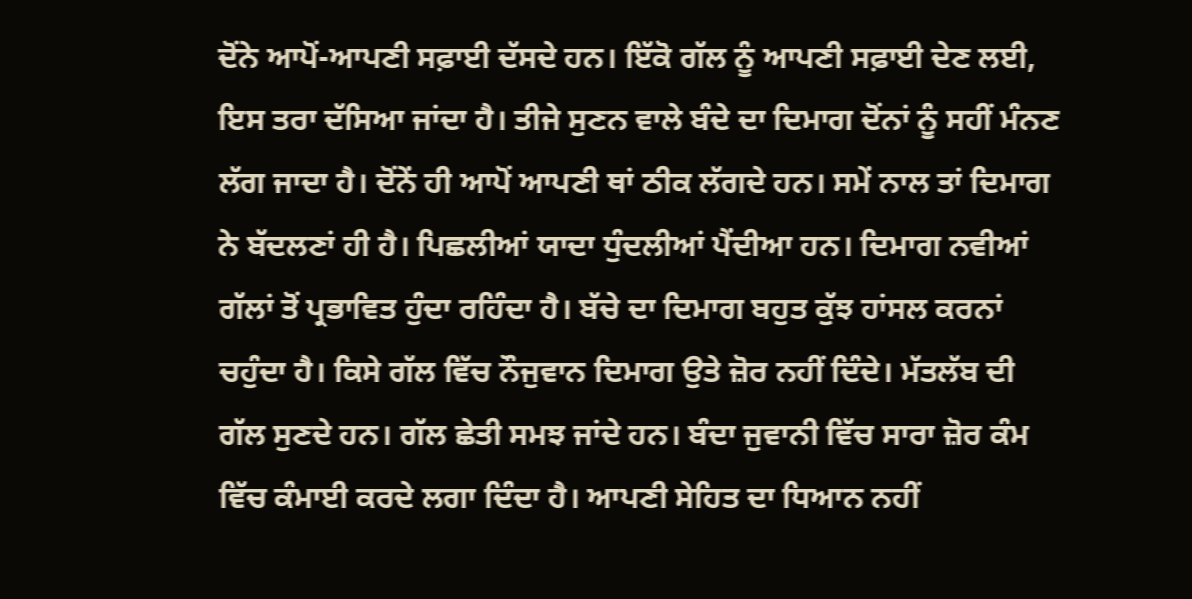ਦੋਂਨੇ ਆਪੋਂ-ਆਪਣੀ ਸਫ਼ਾਈ ਦੱਸਦੇ ਹਨ। ਇੱਕੋ ਗੱਲ ਨੂੰ ਆਪਣੀ ਸਫ਼ਾਈ ਦੇਣ ਲਈ, ਇਸ ਤਰਾ ਦੱਸਿਆ ਜਾਂਦਾ ਹੈ। ਤੀਜੇ ਸੁਣਨ ਵਾਲੇ ਬੰਦੇ ਦਾ ਦਿਮਾਗ ਦੋਂਨਾਂ ਨੂੰ ਸਹੀਂ ਮੰਨਣ ਲੱਗ ਜਾਦਾ ਹੈ। ਦੋਂਨੇਂ ਹੀ ਆਪੋਂ ਆਪਣੀ ਥਾਂ ਠੀਕ ਲੱਗਦੇ ਹਨ। ਸਮੇਂ ਨਾਲ ਤਾਂ ਦਿਮਾਗ ਨੇ ਬੱਦਲਣਾਂ ਹੀ ਹੈ। ਪਿਛਲੀਆਂ ਯਾਦਾ ਧੁੰਦਲੀਆਂ ਪੈਂਦੀਆ ਹਨ। ਦਿਮਾਗ ਨਵੀਆਂ ਗੱਲਾਂ ਤੋਂ ਪ੍ਰਭਾਵਿਤ ਹੁੰਦਾ ਰਹਿੰਦਾ ਹੈ। ਬੱਚੇ ਦਾ ਦਿਮਾਗ ਬਹੁਤ ਕੁੱਝ ਹਾਂਸਲ ਕਰਨਾਂ ਚਹੁੰਦਾ ਹੈ। ਕਿਸੇ ਗੱਲ ਵਿੱਚ ਨੌਜੁਵਾਨ ਦਿਮਾਗ ਉਤੇ ਜ਼ੋਰ ਨਹੀਂ ਦਿੰਦੇ। ਮੱਤਲੱਬ ਦੀ ਗੱਲ ਸੁਣਦੇ ਹਨ। ਗੱਲ ਛੇਤੀ ਸਮਝ ਜਾਂਦੇ ਹਨ। ਬੰਦਾ ਜੁਵਾਨੀ ਵਿੱਚ ਸਾਰਾ ਜ਼ੋਰ ਕੰਮ ਵਿੱਚ ਕੰਮਾਈ ਕਰਦੇ ਲਗਾ ਦਿੰਦਾ ਹੈ। ਆਪਣੀ ਸੇਹਿਤ ਦਾ ਧਿਆਨ ਨਹੀਂ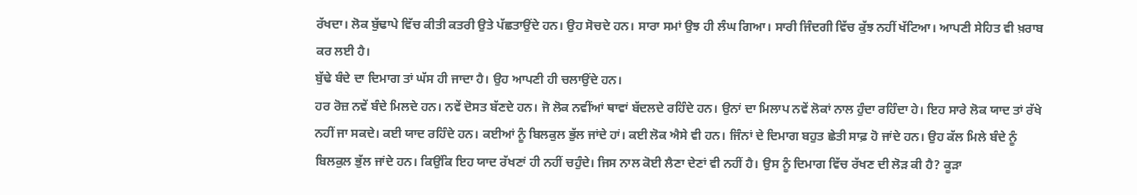ਰੱਖਦਾ। ਲੋਕ ਬੁੱਢਾਪੇ ਵਿੱਚ ਕੀਤੀ ਕਤਰੀ ਉਤੇ ਪੱਛਤਾਉਂਦੇ ਹਨ। ਉਹ ਸੋਚਦੇ ਹਨ। ਸਾਰਾ ਸਮਾਂ ਉਝ ਹੀ ਲੰਘ ਗਿਆ। ਸਾਰੀ ਜਿੰਦਗੀ ਵਿੱਚ ਕੁੱਝ ਨਹੀਂ ਖੱਟਿਆ। ਆਪਣੀ ਸੇਹਿਤ ਵੀ ਖ਼ਰਾਬ ਕਰ ਲਈ ਹੈ।
ਬੁੱਢੇ ਬੰਦੇ ਦਾ ਦਿਮਾਗ ਤਾਂ ਘੱਸ ਹੀ ਜਾਦਾ ਹੈ। ਉਹ ਆਪਣੀ ਹੀ ਚਲਾਉਂਦੇ ਹਨ।
ਹਰ ਰੋਜ਼ ਨਵੇਂ ਬੰਦੇ ਮਿਲਦੇ ਹਨ। ਨਵੇਂ ਦੋਸਤ ਬੱਣਦੇ ਹਨ। ਜੋ ਲੋਕ ਨਵੀਂਆਂ ਥਾਵਾਂ ਬੱਦਲਦੇ ਰਹਿੰਦੇ ਹਨ। ਉਨਾਂ ਦਾ ਮਿਲਾਪ ਨਵੇਂ ਲੋਕਾਂ ਨਾਲ ਹੁੰਦਾ ਰਹਿੰਦਾ ਹੇ। ਇਹ ਸਾਰੇ ਲੋਕ ਯਾਦ ਤਾਂ ਰੱਖੇ ਨਹੀਂ ਜਾ ਸਕਦੇ। ਕਈ ਯਾਦ ਰਹਿੰਦੇ ਹਨ। ਕਈਆਂ ਨੂੰ ਬਿਲਕੁਲ ਭੁੱਲ ਜਾਂਦੇ ਹਾਂ। ਕਈ ਲੋਕ ਐਸੇ ਵੀ ਹਨ। ਜਿੰਨਾਂ ਦੇ ਦਿਮਾਗ ਬਹੁਤ ਛੇਤੀ ਸਾਫ਼ ਹੋ ਜਾਂਦੇ ਹਨ। ਉਹ ਕੱਲ ਮਿਲੇ ਬੰਦੇ ਨੂੰ ਬਿਲਕੁਲ ਭੁੱਲ ਜਾਂਦੇ ਹਨ। ਕਿਉਂਕਿ ਇਹ ਯਾਦ ਰੱਖਣਾਂ ਹੀ ਨਹੀਂ ਚਹੁੰਦੇ। ਜਿਸ ਨਾਲ ਕੋਈ ਲੈਣਾ ਦੇਣਾਂ ਵੀ ਨਹੀਂ ਹੈ। ਉਸ ਨੂੰ ਦਿਮਾਗ ਵਿੱਚ ਰੱਖਣ ਦੀ ਲੋੜ ਕੀ ਹੈ? ਕੂੜਾ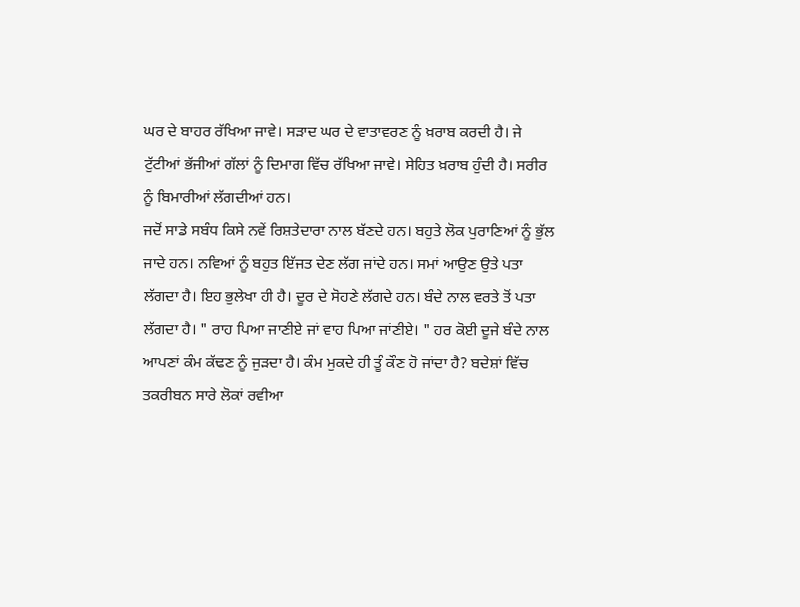ਘਰ ਦੇ ਬਾਹਰ ਰੱਖਿਆ ਜਾਵੇ। ਸੜਾਦ ਘਰ ਦੇ ਵਾਤਾਵਰਣ ਨੂੰ ਖ਼ਰਾਬ ਕਰਦੀ ਹੈ। ਜੇ ਟੁੱਟੀਆਂ ਭੱਜੀਆਂ ਗੱਲਾਂ ਨੂੰ ਦਿਮਾਗ ਵਿੱਚ ਰੱਖਿਆ ਜਾਵੇ। ਸੇਹਿਤ ਖ਼ਰਾਬ ਹੁੰਦੀ ਹੈ। ਸਰੀਰ ਨੂੰ ਬਿਮਾਰੀਆਂ ਲੱਗਦੀਆਂ ਹਨ।
ਜਦੋਂ ਸਾਡੇ ਸਬੰਧ ਕਿਸੇ ਨਵੇਂ ਰਿਸ਼ਤੇਦਾਰਾ ਨਾਲ ਬੱਣਦੇ ਹਨ। ਬਹੁਤੇ ਲੋਕ ਪੁਰਾਣਿਆਂ ਨੂੰ ਭੁੱਲ ਜਾਦੇ ਹਨ। ਨਵਿਆਂ ਨੂੰ ਬਹੁਤ ਇੱਜਤ ਦੇਣ ਲੱਗ ਜਾਂਦੇ ਹਨ। ਸਮਾਂ ਆਉਣ ਉਤੇ ਪਤਾ ਲੱਗਦਾ ਹੈ। ਇਹ ਭੁਲੇਖਾ ਹੀ ਹੈ। ਦੂਰ ਦੇ ਸੋਹਣੇ ਲੱਗਦੇ ਹਨ। ਬੰਦੇ ਨਾਲ ਵਰਤੇ ਤੋਂ ਪਤਾ ਲੱਗਦਾ ਹੈ। " ਰਾਹ ਪਿਆ ਜਾਣੀਏ ਜਾਂ ਵਾਹ ਪਿਆ ਜਾਂਣੀਏ। " ਹਰ ਕੋਈ ਦੂਜੇ ਬੰਦੇ ਨਾਲ ਆਪਣਾਂ ਕੰਮ ਕੱਢਣ ਨੂੰ ਜੁੜਦਾ ਹੈ। ਕੰਮ ਮੁਕਦੇ ਹੀ ਤੂੰ ਕੌਣ ਹੋ ਜਾਂਦਾ ਹੈ? ਬਦੇਸ਼ਾਂ ਵਿੱਚ ਤਕਰੀਬਨ ਸਾਰੇ ਲੋਕਾਂ ਰਵੀਆ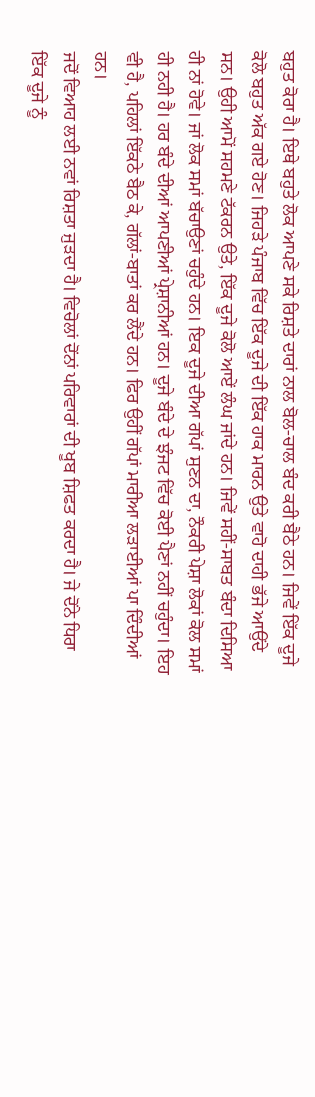ਬਹੁਤ ਕੋਰਾ ਹੈ। ਇਥੇ ਬਹੁਤੇ ਲੋਕ ਆਪਣੇ ਸਕੇ ਰਿਸ਼ਤੇ ਦਾਰਾਂ ਨਾਲ ਬੋਲ-ਚਾਲ ਬੰਦ ਕਰੀ ਬੈਠੇ ਹਨ। ਜਿਵੇਂ ਇੱਕ ਦੂਜੇ ਕੋਲੋ ਬਹੁਤ ਅੱਕ ਗਏ ਹੋਣ। ਜਿਹੜੇ ਪੰਜਾਬ ਵਿੱਚ ਇੱਕ ਦੂਜੇ ਦੀ ਇੱਕ ਹਾਕ ਮਾਰਨ ਉਤੇ ਵਾਹੋ ਦਾਹੀ ਭੱਜੇ ਆਉਂਦੇ ਸਨ। ਉਹੀ ਆਮੋਂ ਸਹਮਣੇ ਟੱਕਰਨ ਉਤੇ, ਇੱਕ ਦੂਜੇ ਕੋਲੋ ਆਏਂ ਲੰਘ ਜਾਂਦੇ ਹਨ। ਜਿਵੇਂ ਸਹੀਂ-ਸਾਬਤ ਬੰਦਾ ਦਿਸਿਆ ਹੀ ਨਾਂ ਹੋਵੇ। ਜਾਂ ਲੋਕ ਸਮਾਂ ਬੱਚਾਉਣਾਂ ਚਹੁੰਦੇ ਹਨ। ਇਕ ਦੂਜੇ ਦੀਆ ਗੱਪਾਂ ਸੁਣਨ ਦਾ, ਨੌਕਰੀ ਪੇਸ਼ਾ ਲੋਕਾਂ ਕੋਲ ਸਮਾਂ ਹੀ ਨਹੀ ਹੈ। ਹਰ ਬੰਦੇ ਦੀਆਂ ਆਪਣੀਆਂ ਪ੍ਰੇਸ਼ਾਨੀਆਂ ਹਨ। ਦੂਜੇ ਬੰਦੇ ਦੇ ਝੰਜਟ ਵਿੱਚ ਕੋਈ ਪੈਣਾਂ ਨਹੀਂ ਚਹੁੰਦਾ। ਇਹ ਵੀ ਹੈ, ਪਹਿਲਾਂ ਇੱਕਠੇ ਬੈਠ ਕੇ, ਗੱਲਾਂ-ਬਾਤਾਂ ਕਰ ਲੈਂਦੇ ਹਨ। ਫਿਰ ਉਹੀਂ ਗੱਪਾਂ ਮਾਰੀਆ ਲੜਾਈਆਂ ਪਾ ਦਿੰਦੀਆਂ ਹਨ।
ਜਦੋਂ ਵਿਆਹ ਲਈ ਨਵਾਂ ਰਿਸ਼ਤਾ ਜੁੜਦਾ ਹੈ। ਵਿਚੋਲਾਂ ਦੋਂਨਾਂ ਪਰਿਵਾਰਾਂ ਦੀ ਖੂਬ ਸ਼ਿਫਤ ਕਰਦਾ ਹੈ। ਜੇ ਦੋਂਨੇ ਧਿਰਾ ਇੱਕ ਦੂਜੇ ਨੂੰ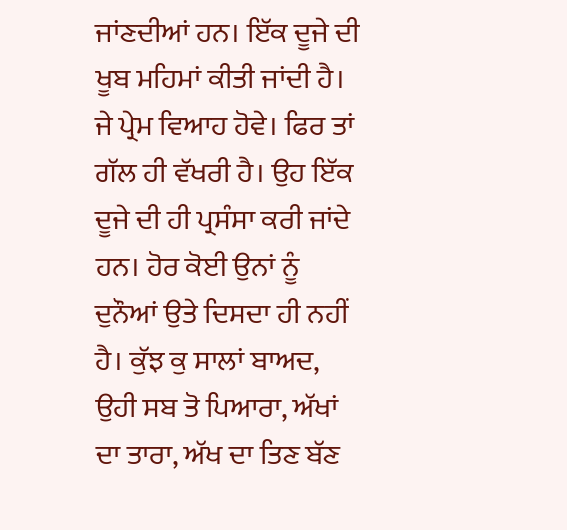ਜਾਂਣਦੀਆਂ ਹਨ। ਇੱਕ ਦੂਜੇ ਦੀ ਖੂਬ ਮਹਿਮਾਂ ਕੀਤੀ ਜਾਂਦੀ ਹੈ। ਜੇ ਪ੍ਰੇਮ ਵਿਆਹ ਹੋਵੇ। ਫਿਰ ਤਾਂ ਗੱਲ ਹੀ ਵੱਖਰੀ ਹੈ। ਉਹ ਇੱਕ ਦੂਜੇ ਦੀ ਹੀ ਪ੍ਰਸੰਸਾ ਕਰੀ ਜਾਂਦੇ ਹਨ। ਹੋਰ ਕੋਈ ਉਨਾਂ ਨੂੰ ਦੁਨੌਆਂ ਉਤੇ ਦਿਸਦਾ ਹੀ ਨਹੀਂ ਹੈ। ਕੁੱਝ ਕੁ ਸਾਲਾਂ ਬਾਅਦ, ਉਹੀ ਸਬ ਤੋ ਪਿਆਰਾ, ਅੱਖਾਂ ਦਾ ਤਾਰਾ, ਅੱਖ ਦਾ ਤਿਣ ਬੱਣ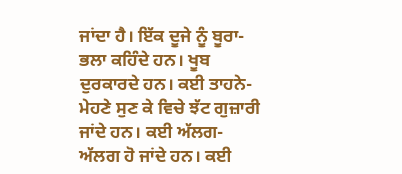ਜਾਂਦਾ ਹੈ। ਇੱਕ ਦੂਜੇ ਨੂੰ ਬੂਰਾ-ਭਲਾ ਕਹਿੰਦੇ ਹਨ। ਖੂਬ ਦੁਰਕਾਰਦੇ ਹਨ। ਕਈ ਤਾਹਨੇ-ਮੇਹਣੇ ਸੁਣ ਕੇ ਵਿਚੇ ਝੱਟ ਗੁਜ਼ਾਰੀ ਜਾਂਦੇ ਹਨ। ਕਈ ਅੱਲਗ-ਅੱਲਗ ਹੋ ਜਾਂਦੇ ਹਨ। ਕਈ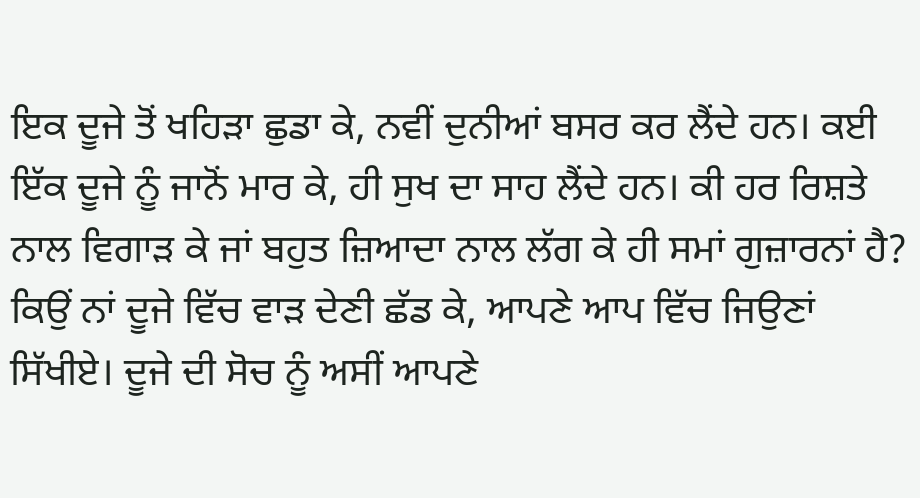ਇਕ ਦੂਜੇ ਤੋਂ ਖਹਿੜਾ ਛੁਡਾ ਕੇ, ਨਵੀਂ ਦੁਨੀਆਂ ਬਸਰ ਕਰ ਲੈਂਦੇ ਹਨ। ਕਈ ਇੱਕ ਦੂਜੇ ਨੂੰ ਜਾਨੋਂ ਮਾਰ ਕੇ, ਹੀ ਸੁਖ ਦਾ ਸਾਹ ਲੈਂਦੇ ਹਨ। ਕੀ ਹਰ ਰਿਸ਼ਤੇ ਨਾਲ ਵਿਗਾੜ ਕੇ ਜਾਂ ਬਹੁਤ ਜ਼ਿਆਦਾ ਨਾਲ ਲੱਗ ਕੇ ਹੀ ਸਮਾਂ ਗੁਜ਼ਾਰਨਾਂ ਹੈ? ਕਿਉਂ ਨਾਂ ਦੂਜੇ ਵਿੱਚ ਵਾੜ ਦੇਣੀ ਛੱਡ ਕੇ, ਆਪਣੇ ਆਪ ਵਿੱਚ ਜਿਉਣਾਂ ਸਿੱਖੀਏ। ਦੂਜੇ ਦੀ ਸੋਚ ਨੂੰ ਅਸੀਂ ਆਪਣੇ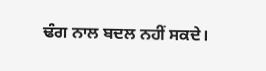ਢੰਗ ਨਾਲ ਬਦਲ ਨਹੀਂ ਸਕਦੇ।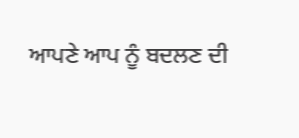ਆਪਣੇ ਆਪ ਨੂੰ ਬਦਲਣ ਦੀ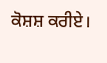ਕੋਸ਼ਸ਼ ਕਰੀਏ।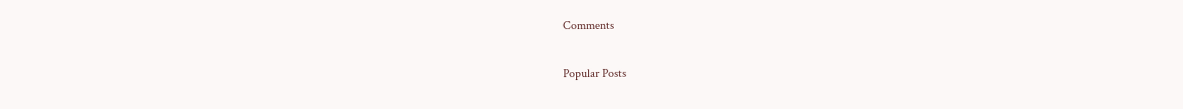Comments

Popular Posts